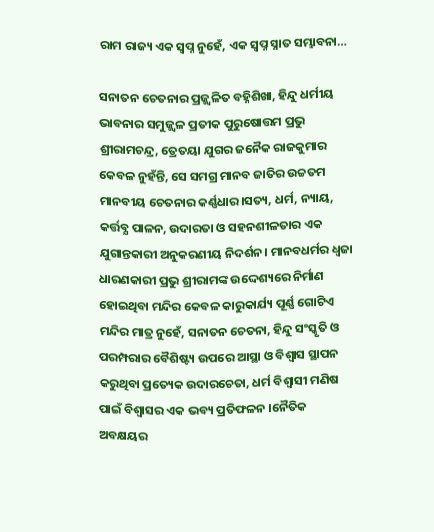ରାମ ରାଜ୍ୟ ଏକ ସ୍ଵପ୍ନ ନୁହେଁ, ଏକ ସ୍ଵପ୍ନ ସ୍ନାତ ସମ୍ଭାବନା…

ସନାତନ ଚେତନାର ପ୍ରଜ୍ଜ୍ଵଳିତ ବହ୍ନିଶିଖା, ହିନ୍ଦୁ ଧର୍ମୀୟ ଭାବନାର ସମୁଜ୍ଜ୍ବଳ ପ୍ରତୀକ ପୁରୁଷୋତ୍ତମ ପ୍ରଭୁ ଶ୍ରୀରାମଚନ୍ଦ୍ର, ତ୍ରେତୟା ଯୁଗର ଜନୈକ ରାଜକୁମାର କେବଳ ନୁହଁନ୍ତି, ସେ ସମଗ୍ର ମାନବ ଜାତିର ଉଚ୍ଚତମ ମାନବୀୟ ଚେତନାର କର୍ଣ୍ଣଧାର।ସତ୍ୟ, ଧର୍ମ, ନ୍ୟାୟ, କର୍ତ୍ତବ୍ଯ ପାଳନ, ଉଦାରତା ଓ ସହନଶୀଳତାର ଏକ ଯୁଗାନ୍ତକାରୀ ଅନୁକରଣୀୟ ନିଦର୍ଶନ। ମାନବଧର୍ମର ଧ୍ଵଜା ଧାରଣକାରୀ ପ୍ରଭୁ ଶ୍ରୀରାମଙ୍କ ଉଦ୍ଦେଶ୍ୟରେ ନିର୍ମାଣ ହୋଇଥିବା ମନ୍ଦିର କେବଳ କାରୁକାର୍ଯ୍ୟ ପୂର୍ଣ୍ଣ ଗୋଟିଏ ମନ୍ଦିର ମାତ୍ର ନୁହେଁ, ସନାତନ ଚେତନା, ହିନ୍ଦୁ ସଂସ୍କୃତି ଓ ପରମ୍ପରାର ବୈଶିଷ୍ଟ୍ୟ ଉପରେ ଆସ୍ଥା ଓ ବିଶ୍ଵାସ ସ୍ଥାପନ କରୁଥିବା ପ୍ରତ୍ୟେକ ଉଦାରଚେତା, ଧର୍ମ ବିଶ୍ୱାସୀ ମଣିଷ ପାଇଁ ବିଶ୍ଵାସର ଏକ ଭବ୍ୟ ପ୍ରତିଫଳନ ।ନୈତିକ ଅବକ୍ଷୟର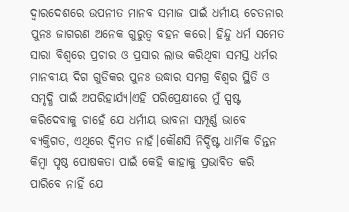ଦ୍ୱାରଦେଶରେ ଉପନୀତ ମାନବ ସମାଜ ପାଇଁ ଧର୍ମୀୟ ଚେତନାର ପୁନଃ ଜାଗରଣ ଅନେକ ଗୁରୁତ୍ଵ ବହନ କରେ। ହିନ୍ଦୁ ଧର୍ମ ସମେତ ସାରା ବିଶ୍ଵରେ ପ୍ରଚାର ଓ ପ୍ରସାର ଲାଭ କରିଥିବା ସମସ୍ତ ଧର୍ମର ମାନବୀୟ ଦିଗ ଗୁଡିକର ପୁନଃ ଉଦ୍ଧାର ସମଗ୍ର ବିଶ୍ୱର ସ୍ଥିତି ଓ ସମୃଦ୍ଧି ପାଇଁ ଅପରିହାର୍ଯ୍ୟ।ଏହି ପରିପ୍ରେକ୍ଷୀରେ ମୁଁ ସ୍ପଷ୍ଟ କରିଦେବାକୁ ଚାହେଁ ଯେ ଧର୍ମୀୟ ଭାବନା ସମ୍ପୂର୍ଣ୍ଣ ଭାବେ ବ୍ୟକ୍ତିଗତ, ଏଥିରେ ଦ୍ୱିମତ ନାହଁ।କୌଣସି ନିର୍ଦ୍ଦିଷ୍ଟ ଧାର୍ମିକ ଚିନ୍ତନ କିମ୍ବା ପୃଷ୍ଠ ପୋଷକତା ପାଇଁ କେହି କାହାକୁ ପ୍ରଭାବିତ କରି ପାରିବେ ନାହିଁ ଯେ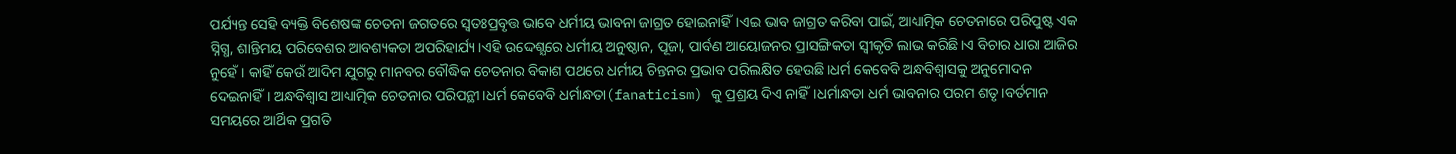ପର୍ଯ୍ୟନ୍ତ ସେହି ବ୍ୟକ୍ତି ବିଶେଷଙ୍କ ଚେତନା ଜଗତରେ ସ୍ୱତଃପ୍ରବୃତ୍ତ ଭାବେ ଧର୍ମୀୟ ଭାବନା ଜାଗ୍ରତ ହୋଇନାହିଁ।ଏଇ ଭାବ ଜାଗ୍ରତ କରିବା ପାଇଁ, ଆଧ୍ୟାତ୍ମିକ ଚେତନାରେ ପରିପୁଷ୍ଟ ଏକ ସ୍ନିଗ୍ଧ, ଶାନ୍ତିମୟ ପରିବେଶର ଆବଶ୍ୟକତା ଅପରିହାର୍ଯ୍ୟ।ଏହି ଉଦ୍ଦେଶ୍ଯରେ ଧର୍ମୀୟ ଅନୁଷ୍ଠାନ, ପୂଜା, ପାର୍ବଣ ଆୟୋଜନର ପ୍ରାସଙ୍ଗିକତା ସ୍ଵୀକୃତି ଲାଭ କରିଛି।ଏ ବିଚାର ଧାରା ଆଜିର ନୁହେଁ। କାହିଁ କେଉଁ ଆଦିମ ଯୁଗରୁ ମାନବର ବୌଦ୍ଧିକ ଚେତନାର ବିକାଶ ପଥରେ ଧର୍ମୀୟ ଚିନ୍ତନର ପ୍ରଭାବ ପରିଲକ୍ଷିତ ହେଉଛି।ଧର୍ମ କେବେବି ଅନ୍ଧବିଶ୍ଵାସକୁ ଅନୁମୋଦନ ଦେଇନାହିଁ। ଅନ୍ଧବିଶ୍ଵାସ ଆଧ୍ୟାତ୍ମିକ ଚେତନାର ପରିପନ୍ଥୀ।ଧର୍ମ କେବେବି ଧର୍ମାନ୍ଧତା(fanaticism) କୁ ପ୍ରଶ୍ରୟ ଦିଏ ନାହିଁ।ଧର୍ମାନ୍ଧତା ଧର୍ମ ଭାବନାର ପରମ ଶତୃ।ବର୍ତମାନ ସମୟରେ ଆର୍ଥିକ ପ୍ରଗତି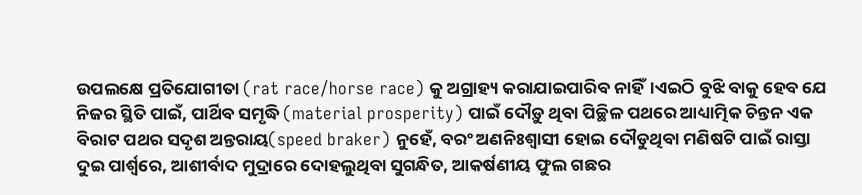ଉପଲକ୍ଷେ ପ୍ରତିଯୋଗୀତା (rat race/horse race) କୁ ଅଗ୍ରାହ୍ୟ କରାଯାଇପାରିବ ନାହିଁ।ଏଇଠି ବୁଝି ବାକୁ ହେବ ଯେ ନିଜର ସ୍ଥିତି ପାଇଁ, ପାର୍ଥିବ ସମୃଦ୍ଧି (material prosperity) ପାଇଁ ଦୌଡ଼ୁ ଥିବା ପିଚ୍ଛିଳ ପଥରେ ଆଧ୍ୟାତ୍ମିକ ଚିନ୍ତନ ଏକ ବିରାଟ ପଥର ସଦୃଶ ଅନ୍ତରାୟ(speed braker) ନୁହେଁ, ବରଂ ଅଣନିଃଶ୍ବାସୀ ହୋଇ ଦୌଡୁଥିବା ମଣିଷଟି ପାଇଁ ରାସ୍ତା ଦୁଇ ପାର୍ଶ୍ୱରେ, ଆଶୀର୍ବାଦ ମୁଦ୍ରାରେ ଦୋହଲୁଥିବା ସୁଗନ୍ଧିତ, ଆକର୍ଷଣୀୟ ଫୁଲ ଗଛର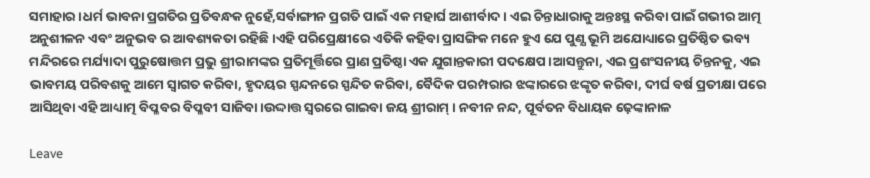ସମାହାର।ଧର୍ମ ଭାବନା ପ୍ରଗତିର ପ୍ରତିବନ୍ଧକ ନୁହେଁ,ସର୍ବାଙ୍ଗୀନ ପ୍ରଗତି ପାଇଁ ଏକ ମହାର୍ଘ ଆଶୀର୍ବାଦ। ଏଇ ଚିନ୍ତାଧାରାକୁ ଅନ୍ତଃସ୍ଥ କରିବା ପାଇଁ ଗଭୀର ଆତ୍ମ ଅନୁଶୀଳନ ଏବଂ ଅନୁଭବ ର ଆବଶ୍ୟକତା ରହିଛି।ଏହି ପରିପ୍ରେକ୍ଷୀରେ ଏତିକି କହିବା ପ୍ରାସଙ୍ଗିକ ମନେ ହୁଏ ଯେ ପୁଣ୍ଯ ଭୂମି ଅଯୋଧ୍ୟାରେ ପ୍ରତିଷ୍ଠିତ ଭବ୍ୟ ମନ୍ଦିରରେ ମର୍ଯ୍ୟାଦା ପୁରୁଷୋତ୍ତମ ପ୍ରଭୁ ଶ୍ରୀରାମଙ୍କର ପ୍ରତିମୂର୍ତ୍ତିରେ ପ୍ରାଣ ପ୍ରତିଷ୍ଠା ଏକ ଯୁଗାନ୍ତକାରୀ ପଦକ୍ଷେପ।ଆସନ୍ତୁନା, ଏଇ ପ୍ରଶଂସନୀୟ ଚିନ୍ତନକୁ, ଏଇ ଭାବମୟ ପରିବଶକୁ ଆମେ ସ୍ଵାଗତ କରିବା, ହୃଦୟର ସ୍ପନ୍ଦନରେ ସ୍ପନ୍ଦିତ କରିବା, ବୈଦିକ ପରମ୍ପରାର ଝଙ୍କାରରେ ଝଙ୍କୃତ କରିବା, ଦୀର୍ଘ ବର୍ଷ ପ୍ରତୀକ୍ଷା ପରେ ଆସିଥିବା ଏହି ଆଧ୍ୟାତ୍ମ ବିପ୍ଳବର ବିପ୍ଳବୀ ସାଜିବା।ଉଦ୍ଦାତ୍ତ ସ୍ଵରରେ ଗାଇବା ଜୟ ଶ୍ରୀରାମ୍ । ନବୀନ ନନ୍ଦ, ପୂର୍ବତନ ବିଧାୟକ ଢ଼େଙ୍କାନାଳ

Leave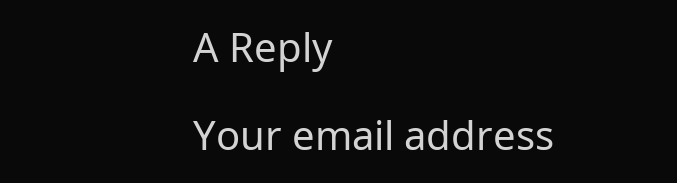A Reply

Your email address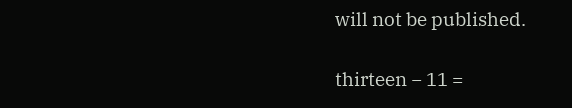will not be published.

thirteen − 11 =